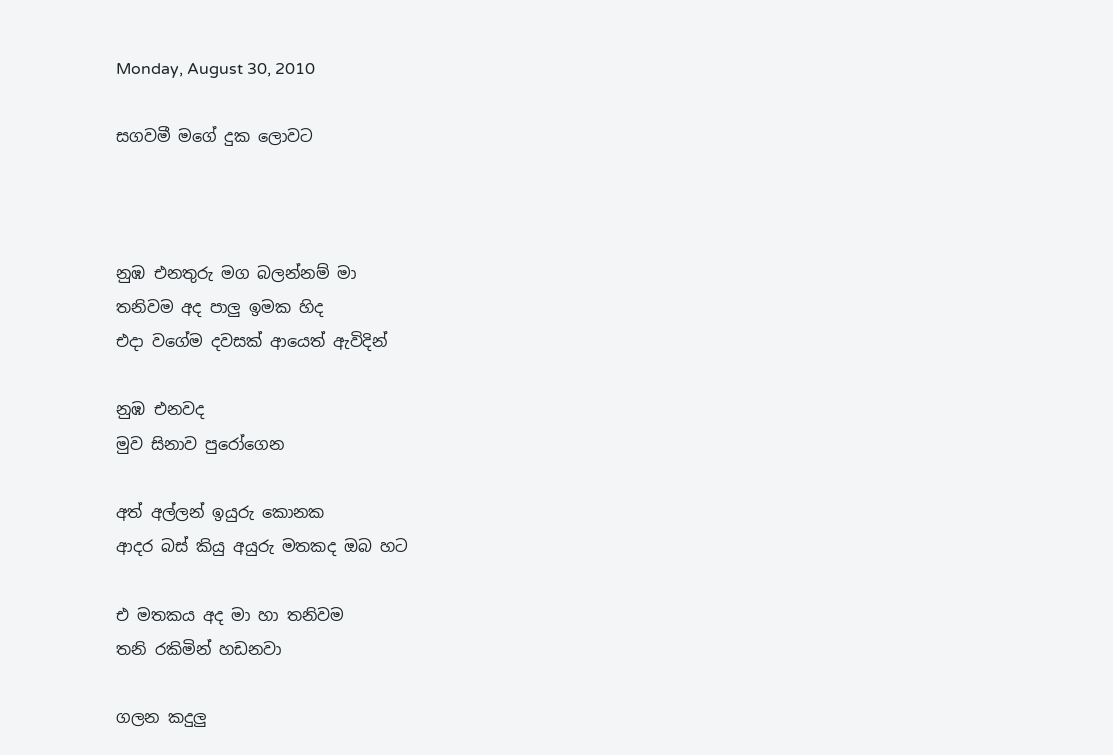Monday, August 30, 2010

සගවමී මගේ දුක ලොවට



නුඹ එනතුරු මග බලන්නම් මා
තනිවම අද පාලු ඉමක හිද
එදා වගේම දවසක් ආයෙත් ඇවිදින්

නුඹ එනවද
මුව සිනාව පුරෝගෙන

අත් අල්ලන් ඉයුරු කොනක
ආදර බස් කියු අයුරු මතකද ඔබ හ‍ට

එ මතකය අද මා හා තනිවම
තනි රකිමින් හඩනවා

ගලන කදුලු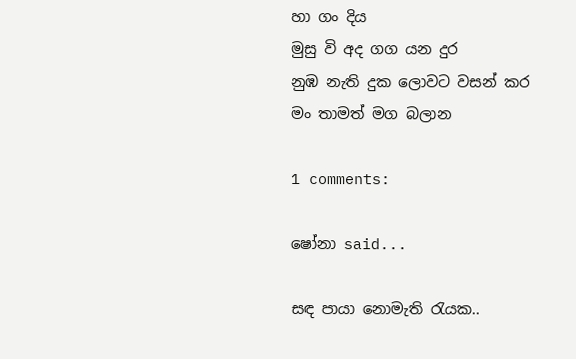හා ගං දිය
මුසු වි අද ගග යන දුර
නුඹ නැති දුක ලොව‍ට වසන් කර
මං තාමත් මග බලාන

1 comments:

ෂෝනා said...

සඳ පායා නොමැති රැයක..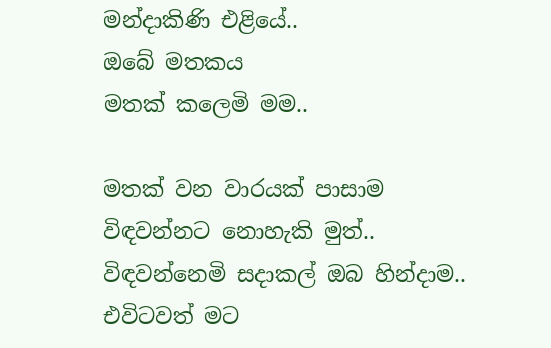මන්දාකිණි එළියේ..
ඔබේ මතකය
මතක් කලෙමි මම..

මතක් වන වාරයක් පාසාම විඳවන්නට නොහැකි මුත්..
විඳවන්නෙමි සදාකල් ඔබ හින්දාම..
එවිටවත් මට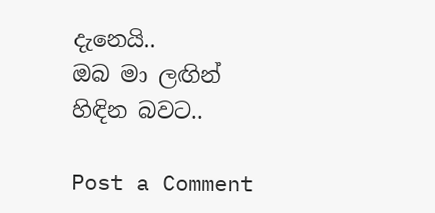දැනෙයි..
ඔබ මා ලඟින් හිඳින බවට..

Post a Comment